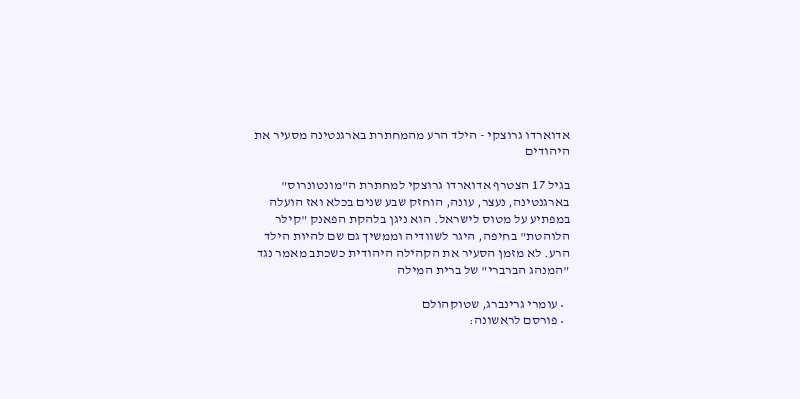אדוארדו גרוצקי - הילד הרע מהמחתרת בארגנטינה מסעיר את היהודים

בגיל 17 הצטרף אדוארדו גרוצקי למחתרת ה"מונטונרוס" בארגנטינה, נעצר, עונה, הוחזק שבע שנים בכלא ואז הועלה במפתיע על מטוס לישראל. הוא ניגן בלהקת הפאנק "קילר הלוהטת" בחיפה, היגר לשוודיה וממשיך גם שם להיות הילד הרע. לא מזמן הסעיר את הקהילה היהודית כשכתב מאמר נגד "המנהג הברברי" של ברית המילה

  • עומרי גרינברג, שטוקהולם
  • פורסם לראשונה: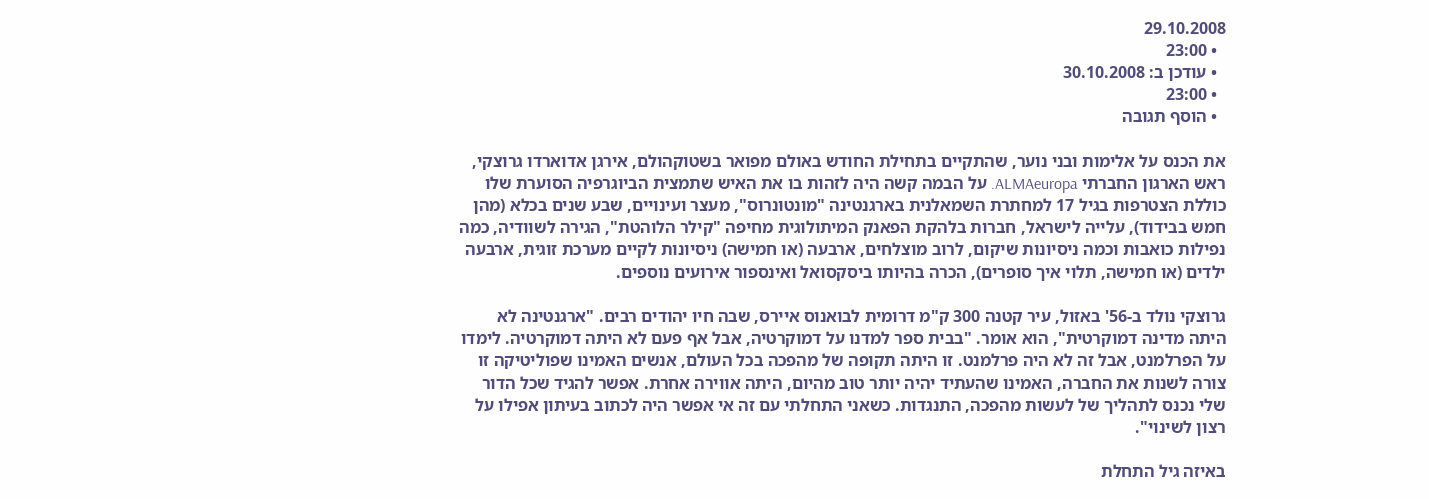29.10.2008
  • 23:00
  • עודכן ב: 30.10.2008
  • 23:00
  • הוסף תגובה

את הכנס על אלימות ובני נוער, שהתקיים בתחילת החודש באולם מפואר בשטוקהולם, אירגן אדוארדו גרוצקי, ראש הארגון החברתי ALMAeuropa. על הבמה קשה היה לזהות בו את האיש שתמצית הביוגרפיה הסוערת שלו כוללת הצטרפות בגיל 17 למחתרת השמאלנית בארגנטינה "מונטונרוס", מעצר ועינויים, שבע שנים בכלא (מהן חמש בבידוד), עלייה לישראל, חברות בלהקת הפאנק המיתולוגית מחיפה "קילר הלוהטת", הגירה לשוודיה, כמה נפילות כואבות וכמה ניסיונות שיקום, לרוב מוצלחים, ארבעה (או חמישה) ניסיונות לקיים מערכת זוגית, ארבעה ילדים (או חמישה, תלוי איך סופרים), הכרה בהיותו ביסקסואל ואינספור אירועים נוספים.

גרוצקי נולד ב-56' באזול, עיר קטנה 300 ק"מ דרומית לבואנוס איירס, שבה חיו יהודים רבים. "ארגנטינה לא היתה מדינה דמוקרטית", הוא אומר. "בבית ספר למדנו על דמוקרטיה, אבל אף פעם לא היתה דמוקרטיה. לימדו על הפרלמנט, אבל זה לא היה פרלמנט. זו היתה תקופה של מהפכה בכל העולם, אנשים האמינו שפוליטיקה זו צורה לשנות את החברה, האמינו שהעתיד יהיה יותר טוב מהיום, היתה אווירה אחרת. אפשר להגיד שכל הדור שלי נכנס לתהליך של לעשות מהפכה, התנגדות. כשאני התחלתי עם זה אי אפשר היה לכתוב בעיתון אפילו על רצון לשינוי".

באיזה גיל התחלת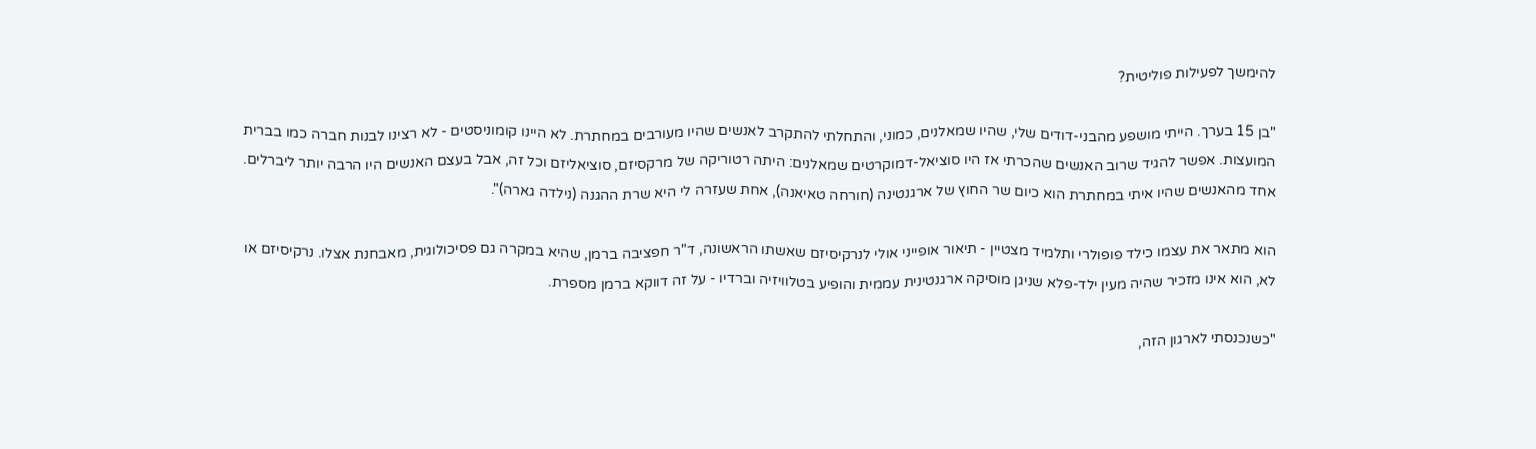להימשך לפעילות פוליטית?

"בן 15 בערך. הייתי מושפע מהבני-דודים שלי, שהיו שמאלנים, כמוני, והתחלתי להתקרב לאנשים שהיו מעורבים במחתרת. לא היינו קומוניסטים - לא רצינו לבנות חברה כמו בברית המועצות. אפשר להגיד שרוב האנשים שהכרתי אז היו סוציאל-דמוקרטים שמאלנים: היתה רטוריקה של מרקסיזם, סוציאליזם וכל זה, אבל בעצם האנשים היו הרבה יותר ליברלים. אחד מהאנשים שהיו איתי במחתרת הוא כיום שר החוץ של ארגנטינה (חורחה טאיאנה), אחת שעזרה לי היא שרת ההגנה (נילדה גארה)".

הוא מתאר את עצמו כילד פופולרי ותלמיד מצטיין - תיאור אופייני אולי לנרקיסיזם שאשתו הראשונה, ד"ר חפציבה ברמן, שהיא במקרה גם פסיכולוגית, מאבחנת אצלו. נרקיסיזם או לא, הוא אינו מזכיר שהיה מעין ילד-פלא שניגן מוסיקה ארגנטינית עממית והופיע בטלוויזיה וברדיו - על זה דווקא ברמן מספרת.

"כשנכנסתי לארגון הזה,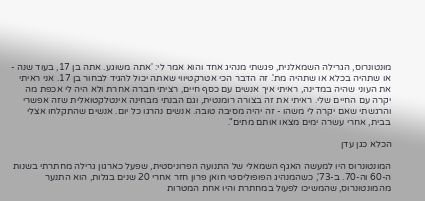מונטונרוס, הגרילה השמאלנית, פגשתי מנהיג אחד והוא אמר לי: 'אתה משוגע. אתה בן 17, בעוד שנה - או שתהיה בכלא או שתהיה מת'. זה הדבר הכי אטרקטיווי שאתה יכול להגיד לבחור בן 17. אני ראיתי את העוני שהיה במדינה, ראיתי איך אנשים עם כסף חיים, רציתי חברה אחרת ולא היה לי אכפת מה יקרה עם החיים שלי. ראיתי את זה בצורה רומנטית, וגם הבנתי מבחינה אינטלקטואלית שזה אפשרי והרגשתי שאם יקרה לי משהו - זה יהיה מסיבה טובה. אנשים נהרגו כל יום. אנשים שהתקלחו אצלי בבית, אחרי עשרה ימים מצאו אותם מתים".

הכלא כגן עדן

המונטונרוס היו למעשה האגף השמאלי של התנועה הפרוניסטית, שפעל כארגון גרילה מחתרתי בשנות ה-60 וה-70. ב-73', כשהמנהיג הפופוליסטי חואן פרון חזר אחרי 20 שנים בגלות, הוא התנער מהמונטונרוס, שהמשיכו לפעול במחתרת והיו אחת המטרות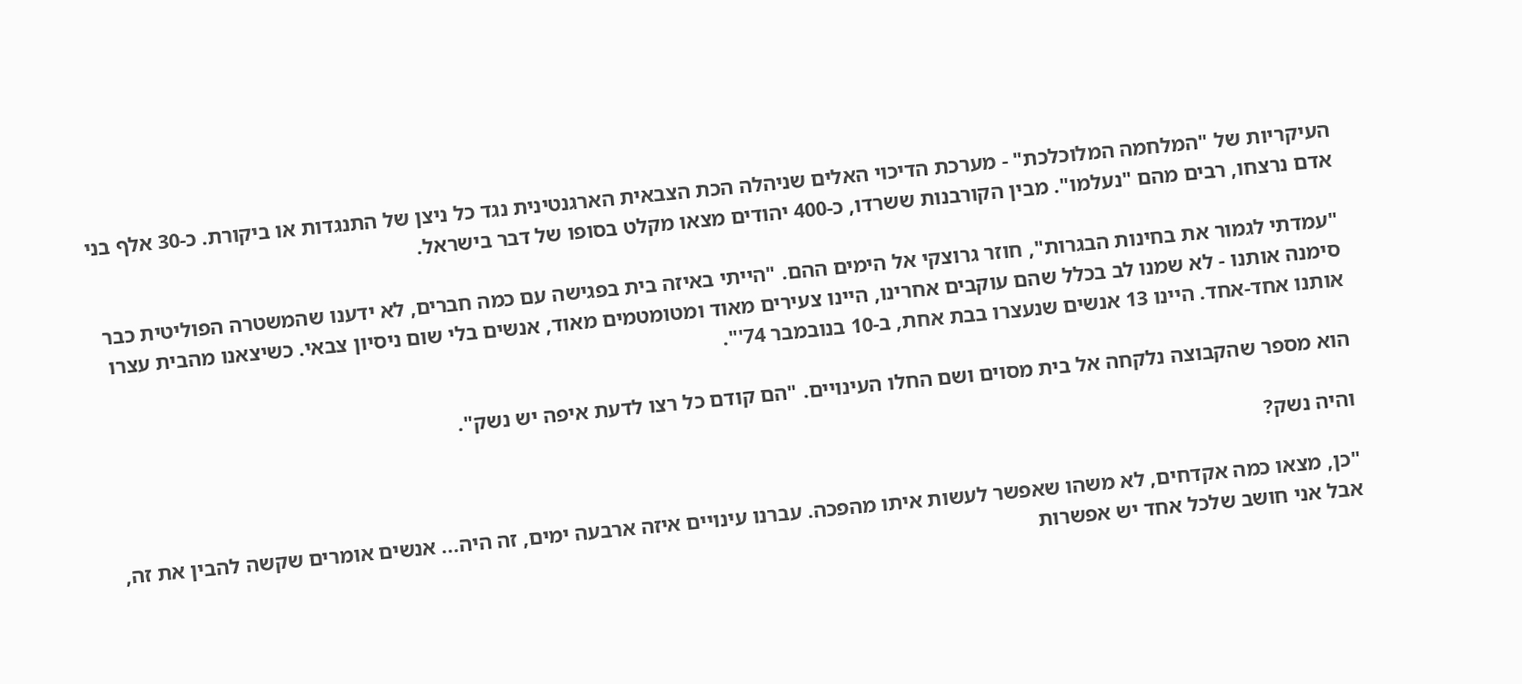העיקריות של "המלחמה המלוכלכת" - מערכת הדיכוי האלים שניהלה הכת הצבאית הארגנטינית נגד כל ניצן של התנגדות או ביקורת. כ-30 אלף בני אדם נרצחו, רבים מהם "נעלמו". מבין הקורבנות ששרדו, כ-400 יהודים מצאו מקלט בסופו של דבר בישראל.

"עמדתי לגמור את בחינות הבגרות", חוזר גרוצקי אל הימים ההם. "הייתי באיזה בית בפגישה עם כמה חברים, לא ידענו שהמשטרה הפוליטית כבר סימנה אותנו - לא שמנו לב בכלל שהם עוקבים אחרינו, היינו צעירים מאוד ומטומטמים מאוד, אנשים בלי שום ניסיון צבאי. כשיצאנו מהבית עצרו אותנו אחד-אחד. היינו 13 אנשים שנעצרו בבת אחת, ב-10 בנובמבר 74'".

הוא מספר שהקבוצה נלקחה אל בית מסוים ושם החלו העינויים. "הם קודם כל רצו לדעת איפה יש נשק".

והיה נשק?

"כן, מצאו כמה אקדחים, לא משהו שאפשר לעשות איתו מהפכה. עברנו עינויים איזה ארבעה ימים, זה היה... אנשים אומרים שקשה להבין את זה, אבל אני חושב שלכל אחד יש אפשרות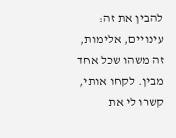להבין את זה: עינויים, אלימות, זה משהו שכל אחד מבין. לקחו אותי, קשרו לי את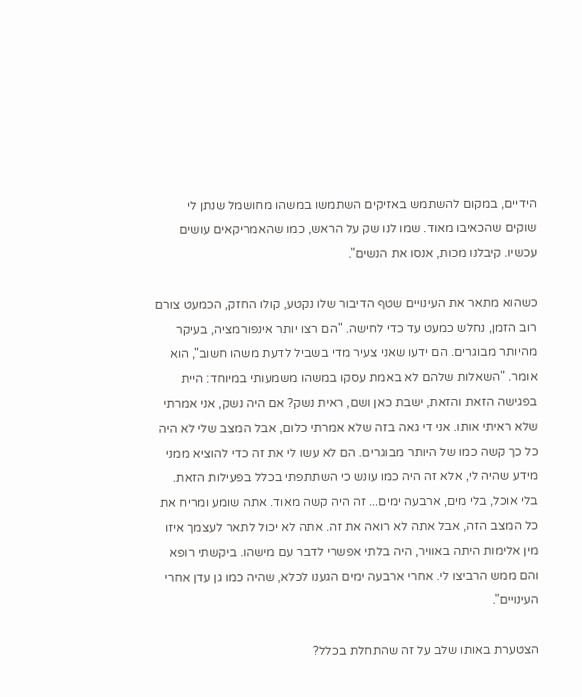הידיים, במקום להשתמש באזיקים השתמשו במשהו מחושמל שנתן לי שוקים שהכאיבו מאוד. שמו לנו שק על הראש, כמו שהאמריקאים עושים עכשיו. קיבלנו מכות, אנסו את הנשים".

כשהוא מתאר את העינויים שטף הדיבור שלו נקטע, קולו החזק, הכמעט צורם רוב הזמן, נחלש כמעט עד כדי לחישה. "הם רצו יותר אינפורמציה, בעיקר מהיותר מבוגרים. הם ידעו שאני צעיר מדי בשביל לדעת משהו חשוב", הוא אומר. "השאלות שלהם לא באמת עסקו במשהו משמעותי במיוחד: היית בפגישה הזאת והזאת, ישבת כאן ושם, ראית נשק? אם היה נשק, אני אמרתי שלא ראיתי אותו. אני די גאה בזה שלא אמרתי כלום, אבל המצב שלי לא היה כל כך קשה כמו של היותר מבוגרים. הם לא עשו לי את זה כדי להוציא ממני מידע שהיה לי, אלא זה היה כמו עונש כי השתתפתי בכלל בפעילות הזאת. בלי אוכל, בלי מים, ארבעה ימים... זה היה קשה מאוד. אתה שומע ומריח את כל המצב הזה, אבל אתה לא רואה את זה. אתה לא יכול לתאר לעצמך איזו מין אלימות היתה באוויר, היה בלתי אפשרי לדבר עם מישהו. ביקשתי רופא והם ממש הרביצו לי. אחרי ארבעה ימים הגענו לכלא, שהיה כמו גן עדן אחרי העינויים".

הצטערת באותו שלב על זה שהתחלת בכלל?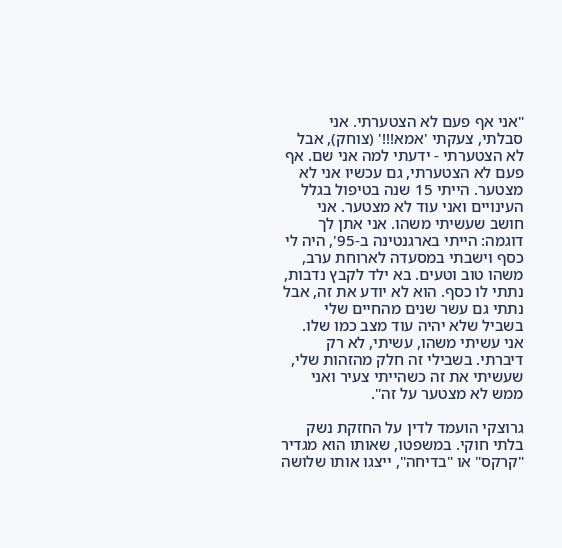"אני אף פעם לא הצטערתי. אני סבלתי, צעקתי 'אמא!!!' (צוחק), אבל לא הצטערתי - ידעתי למה אני שם. אף פעם לא הצטערתי, גם עכשיו אני לא מצטער. הייתי 15 שנה בטיפול בגלל העינויים ואני עוד לא מצטער. אני חושב שעשיתי משהו. אני אתן לך דוגמה: הייתי בארגנטינה ב-95', היה לי כסף וישבתי במסעדה לארוחת ערב, משהו טוב וטעים. בא ילד לקבץ נדבות, נתתי לו כסף. הוא לא יודע את זה, אבל נתתי גם עשר שנים מהחיים שלי בשביל שלא יהיה עוד מצב כמו שלו. אני עשיתי משהו, עשיתי, לא רק דיברתי. בשבילי זה חלק מהזהות שלי, שעשיתי את זה כשהייתי צעיר ואני ממש לא מצטער על זה".

גרוצקי הועמד לדין על החזקת נשק בלתי חוקי. במשפטו, שאותו הוא מגדיר "קרקס" או "בדיחה", ייצגו אותו שלושה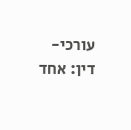עורכי-דין: אחד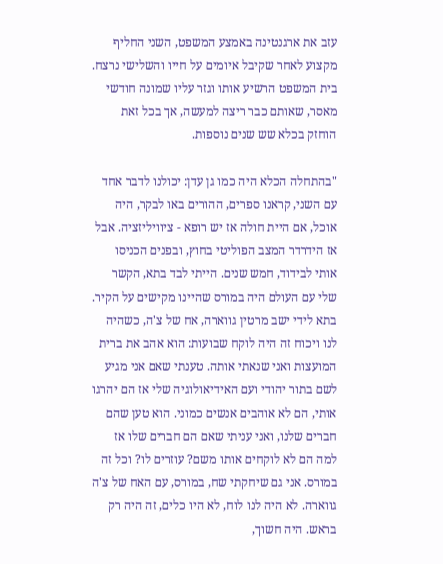עזב את ארגנטינה באמצע המשפט, השני החליף מקצוע לאחר שקיבל איומים על חייו והשלישי נרצח. בית המשפט הרשיע אותו וגזר עליו שמונה חודשי מאסר, שאותם כבר ריצה למעשה, אך בכל זאת הוחזק בכלא שש שנים נוספות.

"בהתחלה הכלא היה כמו גן עדן: יכולנו לדבר אחד עם השני, קראנו ספרים, ההורים באו לבקר, היה אוכל, אם היית חולה אז יש רופא - ציוויליזציה. אבל אז הידרדר המצב הפוליטי בחוץ, ובפנים הכניסו אותי לבידוד, חמש שנים. הייתי לבד בתא, הקשר שלי עם העולם היה במורס שהיינו מקישים על הקיר. בתא לידי ישב מרטין גווארה, אח של צ'ה, כשהיה לנו ויכוח זה היה לוקח שבועות: הוא אהב את ברית המועצות ואני שנאתי אותה. טענתי שאם אני מגיע לשם בתור יהודי ועם האידיאולוגיה שלי אז הם יהרגו אותי, הם לא אוהבים אנשים כמוני. הוא טען שהם חברים שלנו, ואני עניתי שאם הם חברים שלו אז למה הם לא לוקחים אותו משם? עוזרים לו? וכל זה במורס. אני גם שיחקתי שח, במורס, עם האח של צ'ה גווארה. לא היה לנו לוח, לא היו כלים, זה היה רק בראש. היה חשוך,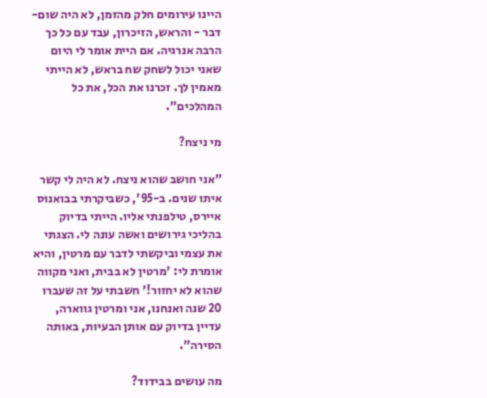היינו עירומים חלק מהזמן, לא היה שום-דבר - והראש, הזיכרון, עבד עם כל כך הרבה אנרגיה. אם היית אומר לי היום שאני יכול לשחק שח בראש, לא הייתי מאמין לך. זכרנו את הכל, את כל המהלכים".

מי ניצח?

"אני חושב שהוא ניצח. לא היה לי קשר איתו שנים. ב-95', כשביקרתי בבואנוס איירס, טילפנתי אליו. הייתי בדיוק בהליכי גירושים ואשה עונה לי. הצגתי את עצמי וביקשתי לדבר עם מרטין, והיא אומרת לי: 'מרטין לא בבית, ואני מקווה שהוא לא יחזור!' חשבתי על זה שעברו 20 שנה ואנחנו, אני ומרטין גווארה, עדיין בדיוק עם אותן הבעיות, באותה הסירה".

מה עושים בבידוד?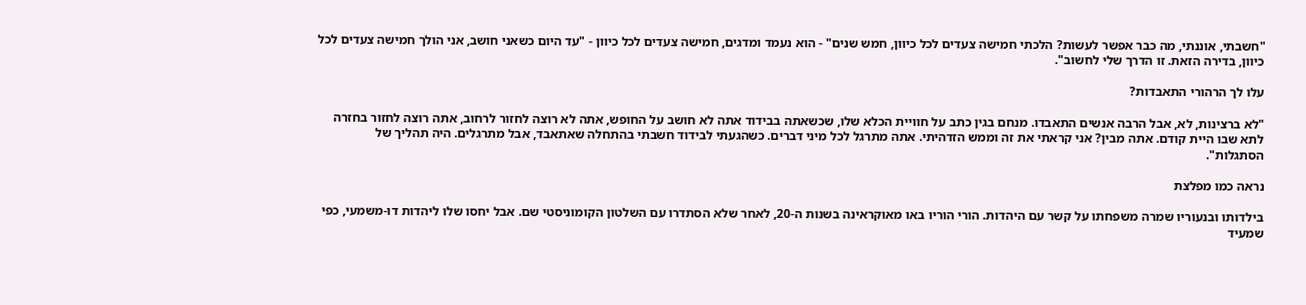"חשבתי, אוננתי, מה כבר אפשר לעשות? הלכתי חמישה צעדים לכל כיוון, חמש שנים" - הוא נעמד ומדגים, חמישה צעדים לכל כיוון - "עד היום כשאני חושב, אני הולך חמישה צעדים לכל כיוון, בדירה הזאת. זו הדרך שלי לחשוב".

עלו לך הרהורי התאבדות?

"לא ברצינות, לא, אבל הרבה אנשים התאבדו. מנחם בגין כתב על חוויית הכלא שלו, שכשאתה בבידוד אתה לא חושב על החופש, אתה לא רוצה לחזור לרחוב, אתה רוצה לחזור בחזרה לתא שבו היית קודם. אתה מבין? אני קראתי את זה וממש הזדהיתי. אתה מתרגל לכל מיני דברים. כשהגעתי לבידוד חשבתי בהתחלה שאתאבד, אבל מתרגלים. היה תהליך של הסתגלות".

נראה כמו מפלצת

בילדותו ובנעוריו שמרה משפחתו על קשר עם היהדות. הורי הוריו באו מאוקראינה בשנות ה-20, לאחר שלא הסתדרו עם השלטון הקומוניסטי שם. אבל יחסו שלו ליהדות דו-משמעי, כפי שמעיד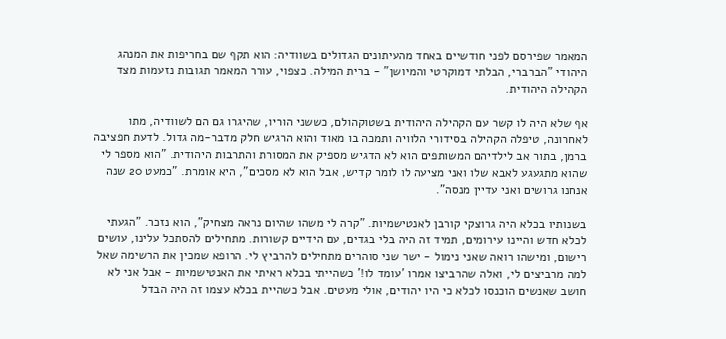המאמר שפירסם לפני חודשיים באחד מהעיתונים הגדולים בשוודיה: הוא תקף שם בחריפות את המנהג היהודי "הברברי, הבלתי דמוקרטי והמיושן" - ברית המילה. כצפוי, עורר המאמר תגובות נזעמות מצד הקהילה היהודית.

אף שלא היה לו קשר עם הקהילה היהודית בשטוקהולם, כששני הוריו, שהיגרו גם הם לשוודיה, מתו לאחרונה, טיפלה הקהילה בסידורי הלוויה ותמכה בו מאוד והוא הרגיש חלק מדבר-מה גדול. לדעת חפציבה ברמן, בתור אב לילדיהם המשותפים הוא לא הדגיש מספיק את המסורת והתרבות היהודית. "הוא מספר לי שהוא מתגעגע לאבא שלו ואני מציעה לו לומר קדיש, אבל הוא לא מסכים", היא אומרת. "כמעט 20 שנה אנחנו גרושים ואני עדיין מנסה".

בשנותיו בכלא היה גרוצקי קורבן לאנטישמיות. "קרה לי משהו שהיום נראה מצחיק", הוא נזכר. "הגעתי לכלא חדש והיינו עירומים, תמיד זה היה בלי בגדים, עם הידיים קשורות. מתחילים להסתכל עלינו, עושים רישום, ומישהו רואה שאני נימול - ישר שני סוהרים מתחילים להרביץ לי. הרופא שמכין את הרשימה שאל למה מרביצים לי, ואלה שהרביצו אמרו 'עומד לו!' כשהייתי בכלא ראיתי את האנטישמיות - אבל אני לא חושב שאנשים הוכנסו לכלא כי היו יהודים, אולי מעטים. אבל כשהיית בכלא עצמו זה היה הבדל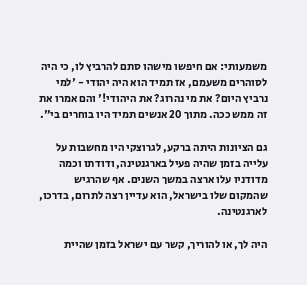משמעותי: אם חיפשו מישהו סתם להרביץ לו, כי היה לסוהרים משעמם, אז תמיד הוא היה יהודי - 'למי נרביץ היום? את מי נהרוג? את היהודי!' והם אמרו את זה ממש ככה. מתוך 20 אנשים תמיד היו בוחרים בי".

גם הציונות היתה ברקע, לגרוצקי היו מחשבות על עלייה בזמן שהיה פעיל בארגנטינה, ודודתו וכמה מדודניו עלו ארצה במשך השנים. אף שהרגיש שהמקום שלו בישראל, הוא עדיין רצה לתרום, בדרכו, לארגנטינה.

היה לך, או להוריך, קשר עם ישראל בזמן שהיית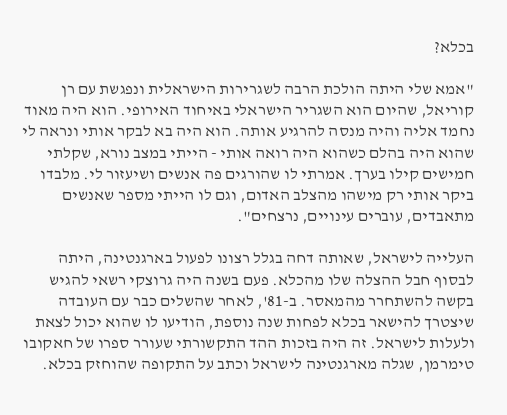בכלא?

"אמא שלי היתה הולכת הרבה לשגרירות הישראלית ונפגשת עם רן קוריאל, שהיום הוא השגריר הישראלי באיחוד האירופי. הוא היה מאוד נחמד אליה והיה מנסה להרגיע אותה. הוא היה בא לבקר אותי ונראה לי שהוא היה בהלם כשהוא היה רואה אותי - הייתי במצב נורא, שקלתי חמישים קילו בערך. אמרתי לו שהורגים פה אנשים ושיעזור לי. מלבדו ביקר אותי רק מישהו מהצלב האדום, וגם לו הייתי מספר שאנשים מתאבדים, עוברים עינויים, נרצחים".

העלייה לישראל, שאותה דחה בגלל רצונו לפעול בארגנטינה, היתה לבסוף חבל ההצלה שלו מהכלא. פעם בשנה היה גרוצקי רשאי להגיש בקשה להשתחרר מהמאסר. ב-81', לאחר שהשלים כבר עם העובדה שיצטרך להישאר בכלא לפחות שנה נוספת, הודיעו לו שהוא יכול לצאת ולעלות לישראל. זה היה בזכות ההד התקשורתי שעורר ספרו של חאקובו טימרמן, שגלה מארגנטינה לישראל וכתב על התקופה שהוחזק בכלא.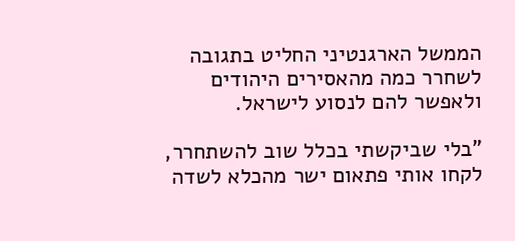הממשל הארגנטיני החליט בתגובה לשחרר כמה מהאסירים היהודים ולאפשר להם לנסוע לישראל.

"בלי שביקשתי בכלל שוב להשתחרר, לקחו אותי פתאום ישר מהכלא לשדה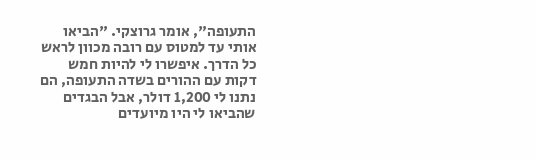התעופה", אומר גרוצקי. "הביאו אותי עד למטוס עם רובה מכוון לראש כל הדרך. איפשרו לי להיות חמש דקות עם ההורים בשדה התעופה, הם נתנו לי 1,200 דולר, אבל הבגדים שהביאו לי היו מיועדים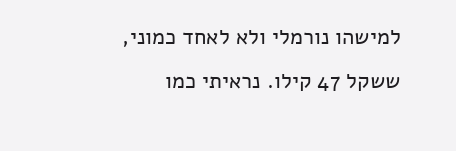למישהו נורמלי ולא לאחד כמוני, ששקל 47 קילו. נראיתי כמו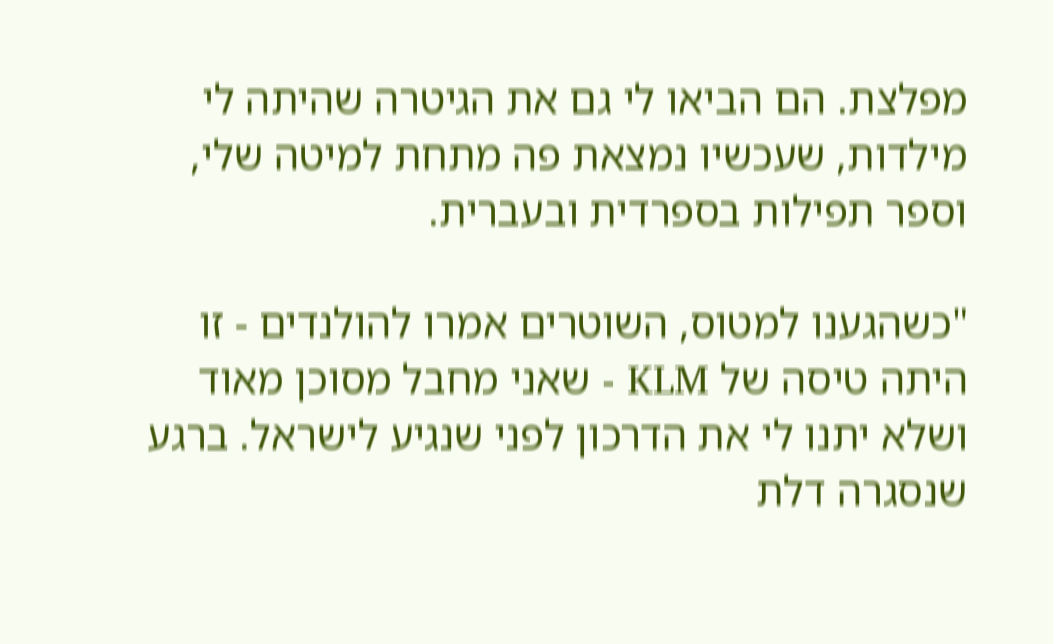מפלצת. הם הביאו לי גם את הגיטרה שהיתה לי מילדות, שעכשיו נמצאת פה מתחת למיטה שלי, וספר תפילות בספרדית ובעברית.

"כשהגענו למטוס, השוטרים אמרו להולנדים - זו היתה טיסה של KLM - שאני מחבל מסוכן מאוד ושלא יתנו לי את הדרכון לפני שנגיע לישראל. ברגע שנסגרה דלת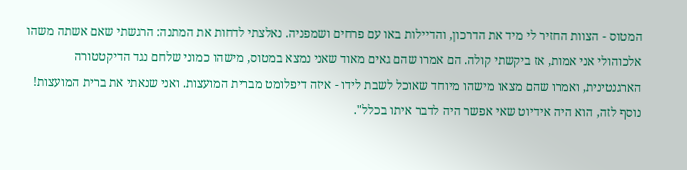המטוס - הצוות החזיר לי מיד את הדרכון, והדיילות באו עם פרחים ושמפניה. נאלצתי לדחות את המתנה: הרגשתי שאם אשתה משהו אלכוהולי אני אמות, אז ביקשתי קולה. הם אמרו שהם גאים מאוד שאני נמצא במטוס, מישהו כמוני שלחם נגד הדיקטטורה הארגנטינית, ואמרו שהם מצאו מישהו מיוחד שאוכל לשבת לידו - איזה דיפלומט מברית המועצות. ואני שנאתי את ברית המועצות! נוסף לזה, הוא היה אידיוט שאי אפשר היה לדבר איתו בכלל".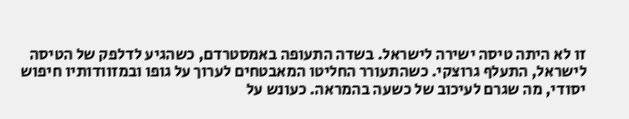זו לא היתה טיסה ישירה לישראל. בשדה התעופה באמסטרדם, כשהגיע לדלפק של הטיסה לישראל, התעלף גרוצקי. כשהתעורר החליטו המאבטחים לערוך על גופו ובמזוודותיו חיפוש יסודי, מה שגרם לעיכוב של כשעה בהמראה. כעונש על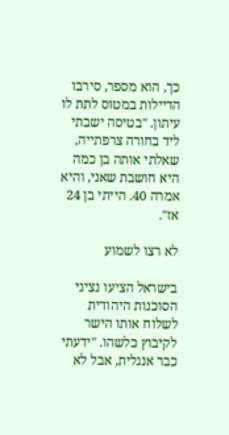כך, הוא מספר, סירבו הדיילות במטוס לתת לו עיתון. "בטיסה ישבתי ליד בחורה צרפתייה, שאלתי אותה בן כמה היא חושבת שאני, והיא אמרה 40. הייתי בן 24 אז".

לא רצו לשמוע

בישראל הציעו נציגי הסוכנות היהודית לשלוח אותו הישר לקיבוץ כלשהו. "ידעתי כבר אנגלית, אבל לא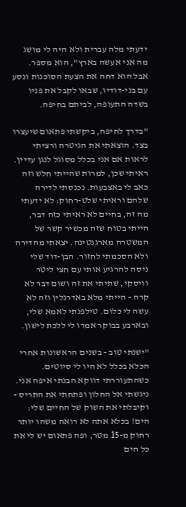ידעתי מלה עברית ולא היה לי מושג מה אני אעשה בארץ", הוא מספר. אבל הוא דחה את הצעת הסוכנות ונסע עם בני-דודיו, שבאו לקבל את פניו בשדה התעופה, לביתם בחיפה.

"בדרך לחיפה, ביקשתי פתאום שיעצרו בצד. הוצאתי את הגיטרה ורציתי לראות אם אני בכלל מסוגל לנגן עדיין. ראיתי שכן, למרות שהייתי חלש וזה כאב לי באצבעות. נכנסתי לדירה שלהם וראיתי שלט-רחוק: לא ידעתי מה זה, בחיים לא ראיתי כזה דבר, הייתי בטוח שזה מכשיר קשר של המשטרה מארגנטינה. יצאתי מהדירה ולא הסכמתי לחזור. הבן-דוד שלי ניסה להרגיע אותי עם חצי ליטר וויסקי, שתיתי את זה ושום דבר לא קרה - הייתי מלא באדרנלין וזה לא עשה לי כלום. טילפנתי לאמא שלי, ובארבע בבוקר אמרו לי ללכת לישון.

"ישנתי טוב - בשנים הראשונות אחרי הכלא בכלל לא היו לי סיוטים. כשהתעוררתי דווקא הבנתי איפה אני. ניגשתי אל החלון ופתחתי את התריס - וקיבלתי את השוק של החיים שלי: הים! בכלא אתה לא רואה משהו יותר רחוק מ-15 מטר, ופה פתאום יש לי את כל הים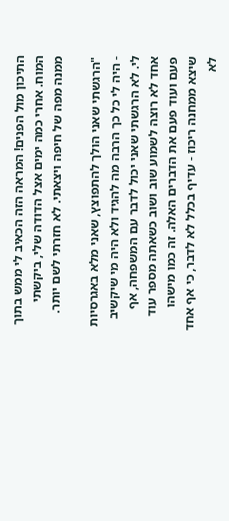התיכון מול הפנים! המראה הזה הכאיב לי ממש בתוך המוח. אחרי כמה ימים אצל הדודה שלי, ביקשתי ממנה מפה של חיפה ויצאתי. לא חזרתי לשם יותר.

"הרגשתי שאני הולך להתפוצץ, שאני מלא באגרסיות - היה לי כל כך הרבה מה להגיד ולא היה מי שיקשיב לי. לא הרגשתי שאני יכול לדבר עם המשפחה, אף אחד לא רוצה לשמוע שוב ושוב כשאתה מספר עוד פעם ועוד פעם את הדברים האלה. זה כמו מישהו שיצא ממחנה ריכוז - עדיף בכלל לא לדבר, כי אף אחד לא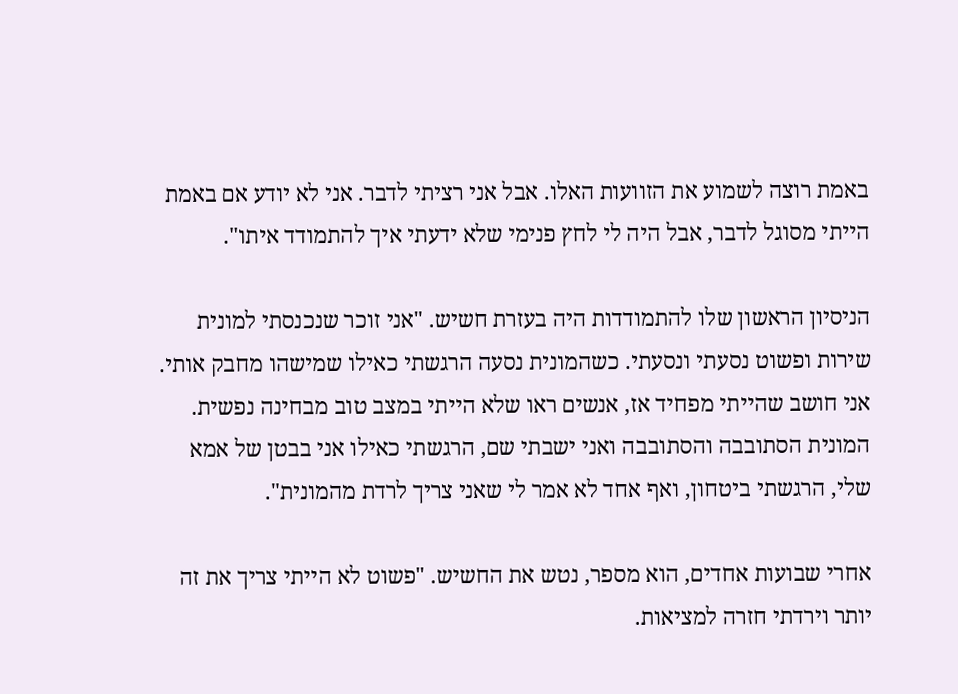באמת רוצה לשמוע את הזוועות האלו. אבל אני רציתי לדבר. אני לא יודע אם באמת הייתי מסוגל לדבר, אבל היה לי לחץ פנימי שלא ידעתי איך להתמודד איתו".

הניסיון הראשון שלו להתמודדות היה בעזרת חשיש. "אני זוכר שנכנסתי למונית שירות ופשוט נסעתי ונסעתי. כשהמונית נסעה הרגשתי כאילו שמישהו מחבק אותי. אני חושב שהייתי מפחיד אז, אנשים ראו שלא הייתי במצב טוב מבחינה נפשית. המונית הסתובבה והסתובבה ואני ישבתי שם, הרגשתי כאילו אני בבטן של אמא שלי, הרגשתי ביטחון, ואף אחד לא אמר לי שאני צריך לרדת מהמונית".

אחרי שבועות אחדים, הוא מספר, נטש את החשיש. "פשוט לא הייתי צריך את זה יותר וירדתי חזרה למציאות.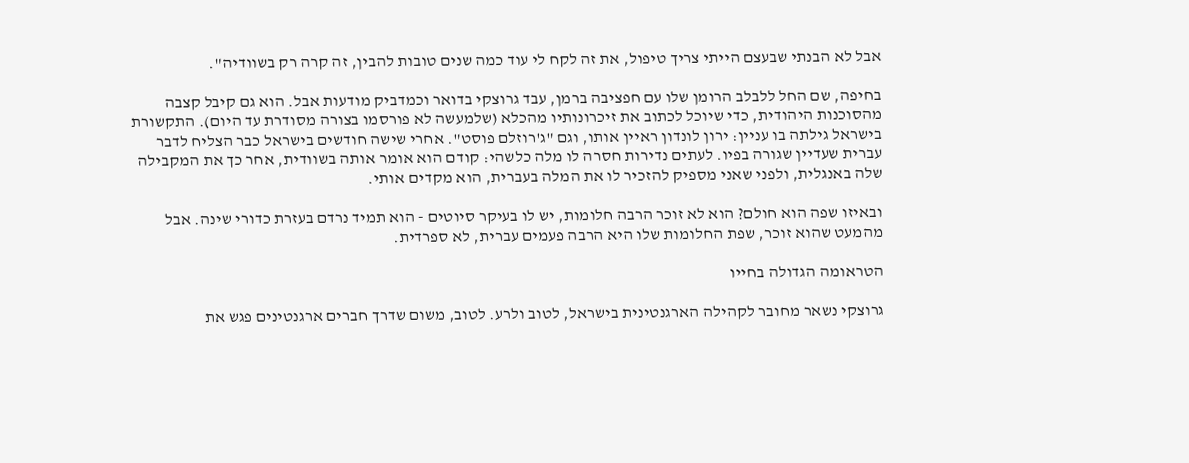אבל לא הבנתי שבעצם הייתי צריך טיפול, את זה לקח לי עוד כמה שנים טובות להבין, זה קרה רק בשוודיה".

בחיפה, שם החל ללבלב הרומן שלו עם חפציבה ברמן, עבד גרוצקי בדואר וכמדביק מודעות אבל. הוא גם קיבל קצבה מהסוכנות היהודית, כדי שיוכל לכתוב את זיכרונותיו מהכלא (שלמעשה לא פורסמו בצורה מסודרת עד היום). התקשורת בישראל גילתה בו עניין: ירון לונדון ראיין אותו, וגם "ג'רוזלם פוסט". אחרי שישה חודשים בישראל כבר הצליח לדבר עברית שעדיין שגורה בפיו. לעתים נדירות חסרה לו מלה כלשהי: קודם הוא אומר אותה בשוודית, אחר כך את המקבילה שלה באנגלית, ולפני שאני מספיק להזכיר לו את המלה בעברית, הוא מקדים אותי.

ובאיזו שפה הוא חולם? הוא לא זוכר הרבה חלומות, יש לו בעיקר סיוטים - הוא תמיד נרדם בעזרת כדורי שינה. אבל מהמעט שהוא זוכר, שפת החלומות שלו היא הרבה פעמים עברית, לא ספרדית.

הטראומה הגדולה בחייו

גרוצקי נשאר מחובר לקהילה הארגנטינית בישראל, לטוב ולרע. לטוב, משום שדרך חברים ארגנטינים פגש את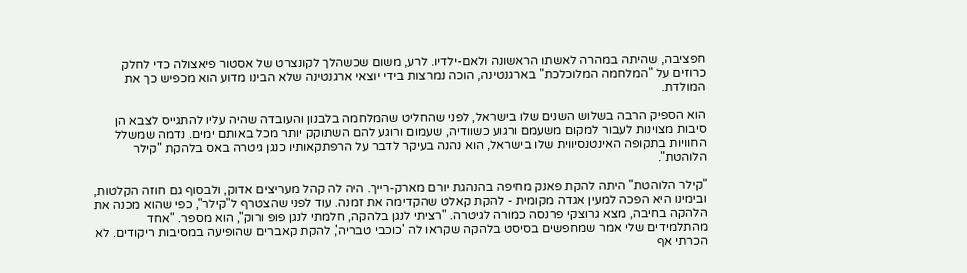חפציבה, שהיתה במהרה לאשתו הראשונה ולאם-ילדיו. לרע, משום שכשהלך לקונצרט של אסטור פיאצולה כדי לחלק כרוזים על "המלחמה המלוכלכת" בארגנטינה, הוכה נמרצות בידי יוצאי ארגנטינה שלא הבינו מדוע הוא מכפיש כך את המולדת.

הוא הספיק הרבה בשלוש השנים שלו בישראל, לפני שהחליט שהמלחמה בלבנון והעובדה שהיה עליו להתגייס לצבא הן סיבות מצוינות לעבור למקום משעמם ורגוע כשוודיה, שעמום ורוגע להם השתוקק יותר מכל באותם ימים. נדמה שמשלל החוויות בתקופה האינטנסיווית שלו בישראל, הוא נהנה בעיקר לדבר על הרפתקאותיו כנגן גיטרה באס בלהקת "קילר הלוהטת".

"קילר הלוהטת" היתה להקת פאנק מחיפה בהנהגת יורם מארק-רייך. היה לה קהל מעריצים אדוק, ולבסוף גם חוזה הקלטות, ובימינו היא הפכה למעין אגדה מקומית - להקת קאלט שהקדימה את זמנה. עוד לפני שהצטרף ל"קילר", כפי שהוא מכנה את הלהקה בחיבה, מצא גרוצקי פרנסה כמורה לגיטרה. "רציתי לנגן בלהקה, חלמתי לנגן פופ ורוק", הוא מספר. "אחד מהתלמידים שלי אמר שמחפשים בסיסט בלהקה שקראו לה 'כוכבי טבריה', להקת קאברים שהופיעה במסיבות ריקודים. לא הכרתי אף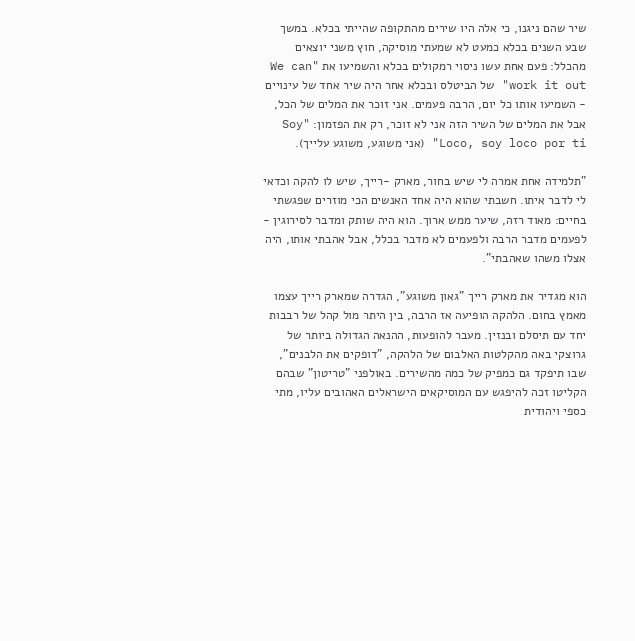שיר שהם ניגנו, כי אלה היו שירים מהתקופה שהייתי בכלא. במשך שבע השנים בכלא כמעט לא שמעתי מוסיקה, חוץ משני יוצאים מהכלל: פעם אחת עשו ניסוי רמקולים בכלא והשמיעו את "We can work it out" של הביטלס ובכלא אחר היה שיר אחד של עינויים - השמיעו אותו כל יום, הרבה פעמים. אני זוכר את המלים של הכל, אבל את המלים של השיר הזה אני לא זוכר, רק את הפזמון: "Soy Loco, soy loco por ti" (אני משוגע, משוגע עלייך).

"תלמידה אחת אמרה לי שיש בחור, מארק -רייך, שיש לו להקה וכדאי לי לדבר איתו. חשבתי שהוא היה אחד האנשים הכי מוזרים שפגשתי בחיים: מאוד רזה, שיער ממש ארוך. הוא היה שותק ומדבר לסירוגין - לפעמים מדבר הרבה ולפעמים לא מדבר בכלל, אבל אהבתי אותו, היה אצלו משהו שאהבתי".

הוא מגדיר את מארק רייך "גאון משוגע", הגדרה שמארק רייך עצמו מאמץ בחום. הלהקה הופיעה אז הרבה, בין היתר מול קהל של רבבות יחד עם תיסלם ובנזין. מעבר להופעות, ההנאה הגדולה ביותר של גרוצקי באה מהקלטות האלבום של הלהקה, "דופקים את הלבנים", שבו תיפקד גם כמפיק של כמה מהשירים. באולפני "טריטון" שבהם הקליטו זכה להיפגש עם המוסיקאים הישראלים האהובים עליו, מתי כספי ויהודית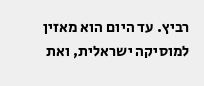רביץ. עד היום הוא מאזין למוסיקה ישראלית, ואת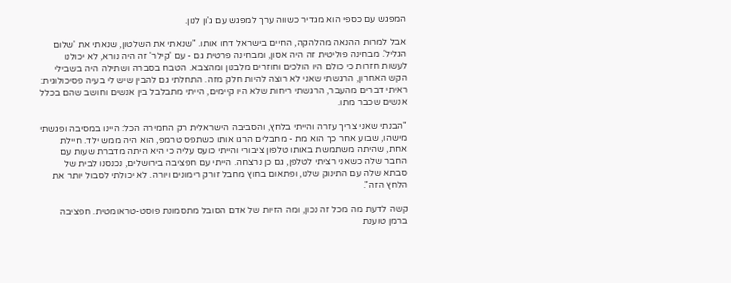המפגש עם כספי הוא מגדיר כשווה ערך למפגש עם ג'ון לנון.

אבל למרות ההנאה מהלהקה, החיים בישראל דחו אותו. "שנאתי את השלטון, שנאתי את 'שלום הגליל'. מבחינה פוליטית זה היה אסון, ומבחינה פרטית גם - עם 'קילר' זה היה נורא, לא יכולנו לעשות חזרות כי כולם היו הולכים וחוזרים מלבנון ומהצבא. הטבח בסברה ושתילה היה בשבילי הקש האחרון, הרגשתי שאני לא רוצה להיות חלק מזה. התחלתי גם להבין שיש לי בעיה פסיכולוגית: ראיתי דברים מהעבר, הרגשתי ריחות שלא היו קיימים, הייתי מתבלבל בין אנשים וחושב שהם בכלל אנשים שכבר מתו.

"הבנתי שאני צריך עזרה והייתי בלחץ, והסביבה הישראלית רק החמירה הכל: היינו במסיבה ופגשתי מישהו, שבוע אחר כך הוא מת - מחבלים הרגו אותו כשתפס טרמפ, הוא היה ממש ילד. חיילת אחת, שהיתה משתמשת באותו טלפון ציבורי והייתי כועס עליה כי היא היתה מדברת שעות עם החבר שלה כשאני רציתי לטלפן, גם כן נרצחה. הייתי עם חפציבה בירושלים, נכנסנו לבית של סבתא שלה עם התינוק שלנו, ופתאום בחוץ מחבל זורק רימונים ויורה. לא יכולתי לסבול יותר את הלחץ הזה".

קשה לדעת מה מכל זה נכון, ומה הזיות של אדם הסובל מתסמונת פוסט-טראומטית. חפציבה ברמן טוענת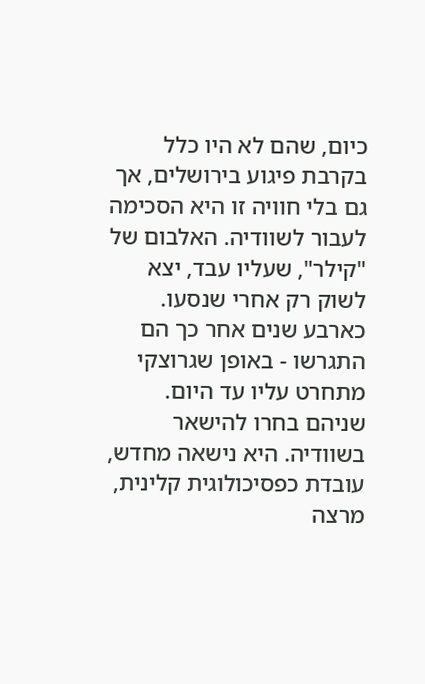כיום, שהם לא היו כלל בקרבת פיגוע בירושלים, אך גם בלי חוויה זו היא הסכימה לעבור לשוודיה. האלבום של "קילר", שעליו עבד, יצא לשוק רק אחרי שנסעו. כארבע שנים אחר כך הם התגרשו - באופן שגרוצקי מתחרט עליו עד היום. שניהם בחרו להישאר בשוודיה. היא נישאה מחדש, עובדת כפסיכולוגית קלינית, מרצה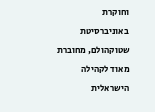וחוקרת באוניברסיטת שטוקהולם, מחוברת מאוד לקהילה הישראלית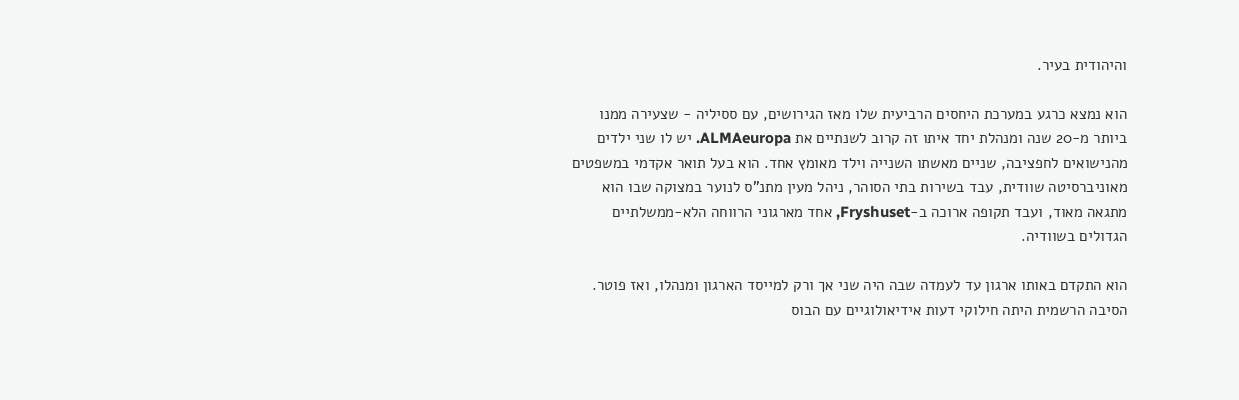והיהודית בעיר.

הוא נמצא כרגע במערכת היחסים הרביעית שלו מאז הגירושים, עם ססיליה - שצעירה ממנו ביותר מ-20 שנה ומנהלת יחד איתו זה קרוב לשנתיים את ALMAeuropa. יש לו שני ילדים מהנישואים לחפציבה, שניים מאשתו השנייה וילד מאומץ אחד. הוא בעל תואר אקדמי במשפטים מאוניברסיטה שוודית, עבד בשירות בתי הסוהר, ניהל מעין מתנ"ס לנוער במצוקה שבו הוא מתגאה מאוד, ועבד תקופה ארוכה ב-Fryshuset, אחד מארגוני הרווחה הלא-ממשלתיים הגדולים בשוודיה.

הוא התקדם באותו ארגון עד לעמדה שבה היה שני אך ורק למייסד הארגון ומנהלו, ואז פוטר. הסיבה הרשמית היתה חילוקי דעות אידיאולוגיים עם הבוס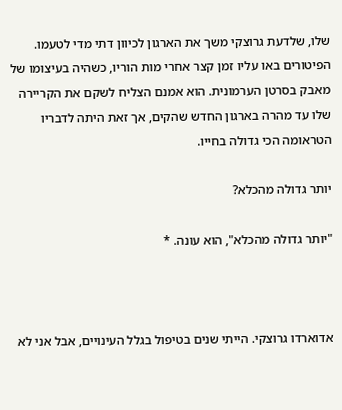שלו, שלדעת גרוצקי משך את הארגון לכיוון דתי מדי לטעמו. הפיטורים באו עליו זמן קצר אחרי מות הוריו, כשהיה בעיצומו של מאבק בסרטן הערמונית. הוא אמנם הצליח לשקם את הקריירה שלו עד מהרה בארגון החדש שהקים, אך זאת היתה לדבריו הטראומה הכי גדולה בחייו.

יותר גדולה מהכלא?

"יותר גדולה מהכלא", הוא עונה. *



אדוארדו גרוצקי. הייתי שנים בטיפול בגלל העינויים, אבל אני לא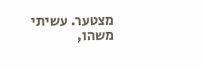מצטער. עשיתי משהו,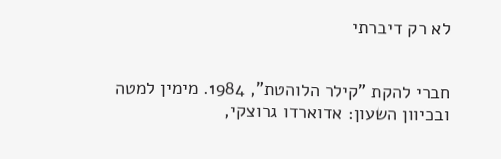לא רק דיברתי


חברי להקת "קילר הלוהטת", 1984. מימין למטה ובכיוון השעון: אדוארדו גרוצקי,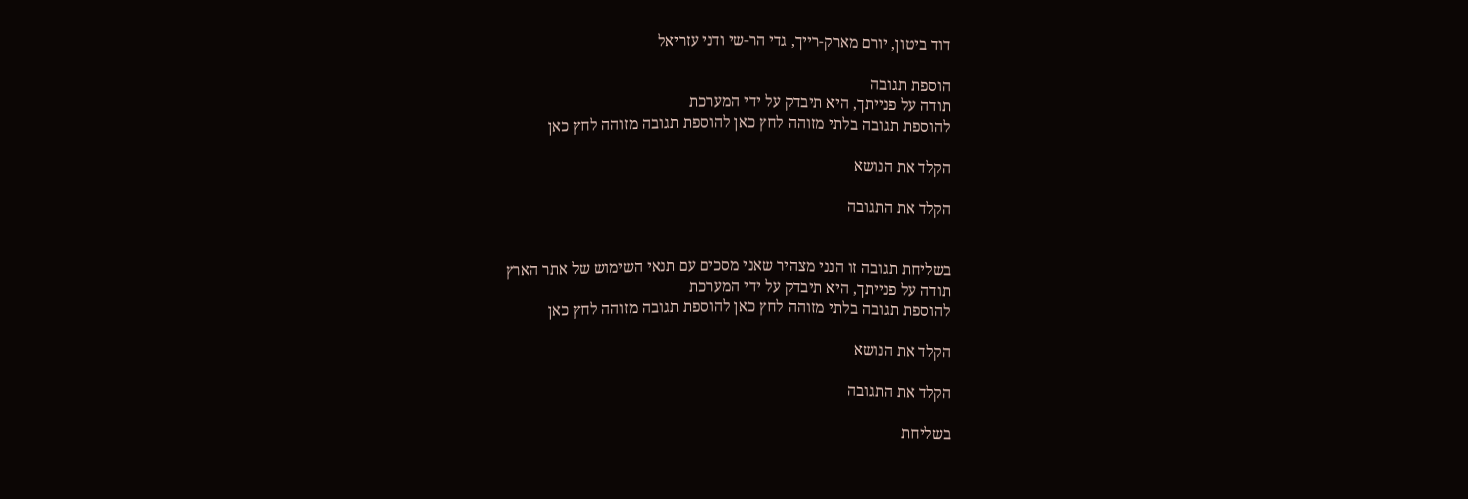דוד ביטון, יורם מארק-רייך, גדי הר-שי ודני עזריאל

הוספת תגובה
תודה על פנייתך, היא תיבדק על ידי המערכת
להוספת תגובה בלתי מזוהה לחץ כאן להוספת תגובה מזוהה לחץ כאן

הקלד את הנושא

הקלד את התגובה


בשליחת תגובה זו הנני מצהיר שאני מסכים עם תנאי השימוש של אתר הארץ
תודה על פנייתך, היא תיבדק על ידי המערכת
להוספת תגובה בלתי מזוהה לחץ כאן להוספת תגובה מזוהה לחץ כאן

הקלד את הנושא

הקלד את התגובה

בשליחת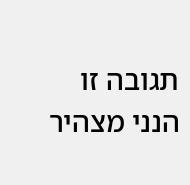תגובה זו הנני מצהיר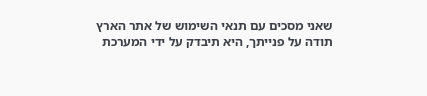שאני מסכים עם תנאי השימוש של אתר הארץ
תודה על פנייתך, היא תיבדק על ידי המערכת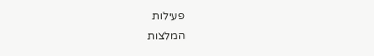פעילות
המלצות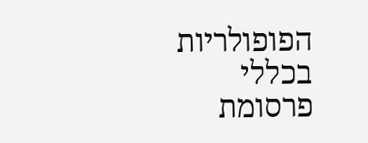הפופולריות בכללי
פרסומת